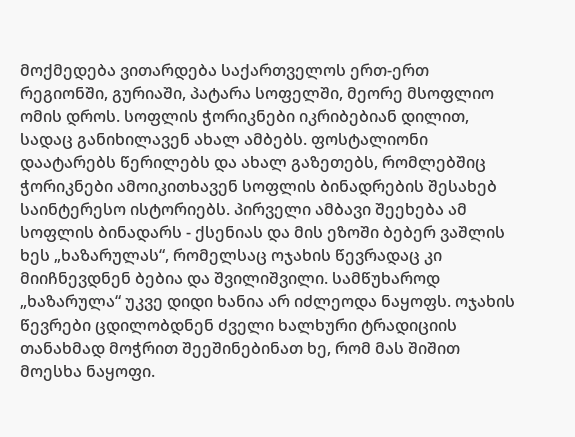მოქმედება ვითარდება საქართველოს ერთ-ერთ რეგიონში, გურიაში, პატარა სოფელში, მეორე მსოფლიო ომის დროს. სოფლის ჭორიკნები იკრიბებიან დილით, სადაც განიხილავენ ახალ ამბებს. ფოსტალიონი დაატარებს წერილებს და ახალ გაზეთებს, რომლებშიც ჭორიკნები ამოიკითხავენ სოფლის ბინადრების შესახებ საინტერესო ისტორიებს. პირველი ამბავი შეეხება ამ სოფლის ბინადარს - ქსენიას და მის ეზოში ბებერ ვაშლის ხეს „ხაზარულას“, რომელსაც ოჯახის წევრადაც კი მიიჩნევდნენ ბებია და შვილიშვილი. სამწუხაროდ „ხაზარულა“ უკვე დიდი ხანია არ იძლეოდა ნაყოფს. ოჯახის წევრები ცდილობდნენ ძველი ხალხური ტრადიციის თანახმად მოჭრით შეეშინებინათ ხე, რომ მას შიშით მოესხა ნაყოფი.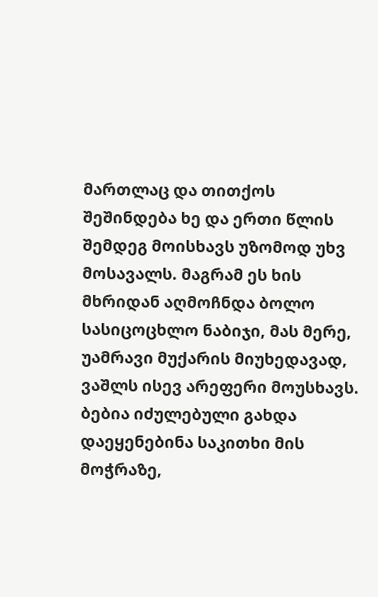მართლაც და თითქოს შეშინდება ხე და ერთი წლის შემდეგ მოისხავს უზომოდ უხვ მოსავალს. მაგრამ ეს ხის მხრიდან აღმოჩნდა ბოლო სასიცოცხლო ნაბიჯი, მას მერე, უამრავი მუქარის მიუხედავად, ვაშლს ისევ არეფერი მოუსხავს. ბებია იძულებული გახდა დაეყენებინა საკითხი მის მოჭრაზე,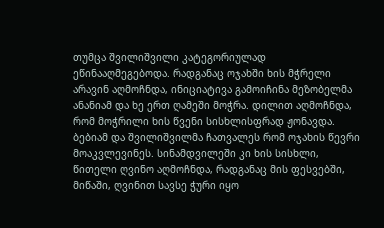თუმცა შვილიშვილი კატეგორიულად ეწინააღმეგებოდა. რადგანაც ოჯახში ხის მჭრელი არავინ აღმოჩნდა, ინიციატივა გამოიჩინა მეზობელმა ანანიამ და ხე ერთ ღამეში მოჭრა. დილით აღმოჩნდა, რომ მოჭრილი ხის წვენი სისხლისფრად ჟონავდა. ბებიამ და შვილიშვილმა ჩათვალეს რომ ოჯახის წევრი მოაკვლევინეს. სინამდვილეში კი ხის სისხლი, წითელი ღვინო აღმოჩნდა, რადგანაც მის ფესვებში, მიწაში, ღვინით სავსე ჭური იყო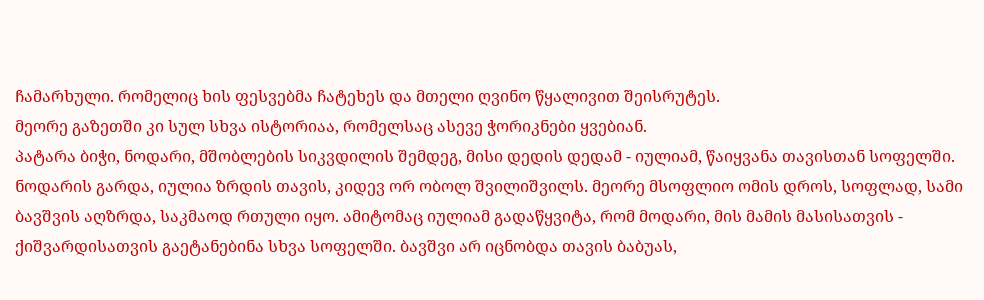ჩამარხული. რომელიც ხის ფესვებმა ჩატეხეს და მთელი ღვინო წყალივით შეისრუტეს.
მეორე გაზეთში კი სულ სხვა ისტორიაა, რომელსაც ასევე ჭორიკნები ყვებიან.
პატარა ბიჭი, ნოდარი, მშობლების სიკვდილის შემდეგ, მისი დედის დედამ - იულიამ, წაიყვანა თავისთან სოფელში. ნოდარის გარდა, იულია ზრდის თავის, კიდევ ორ ობოლ შვილიშვილს. მეორე მსოფლიო ომის დროს, სოფლად, სამი ბავშვის აღზრდა, საკმაოდ რთული იყო. ამიტომაც იულიამ გადაწყვიტა, რომ მოდარი, მის მამის მასისათვის - ქიშვარდისათვის გაეტანებინა სხვა სოფელში. ბავშვი არ იცნობდა თავის ბაბუას,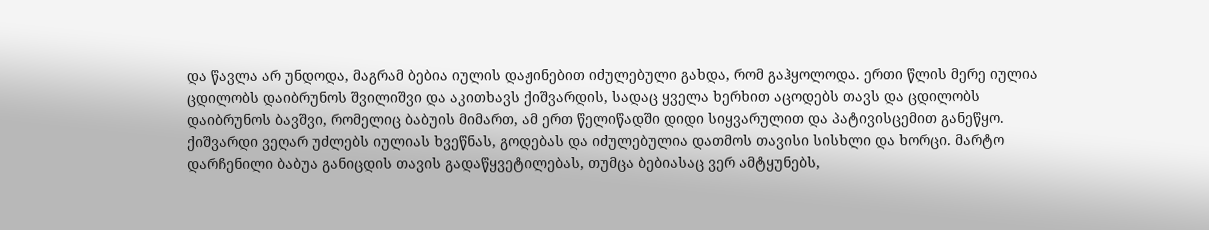და წავლა არ უნდოდა, მაგრამ ბებია იულის დაჟინებით იძულებული გახდა, რომ გაჰყოლოდა. ერთი წლის მერე იულია ცდილობს დაიბრუნოს შვილიშვი და აკითხავს ქიშვარდის, სადაც ყველა ხერხით აცოდებს თავს და ცდილობს დაიბრუნოს ბავშვი, რომელიც ბაბუის მიმართ, ამ ერთ წელიწადში დიდი სიყვარულით და პატივისცემით განეწყო. ქიშვარდი ვეღარ უძლებს იულიას ხვეწნას, გოდებას და იძულებულია დათმოს თავისი სისხლი და ხორცი. მარტო დარჩენილი ბაბუა განიცდის თავის გადაწყვეტილებას, თუმცა ბებიასაც ვერ ამტყუნებს,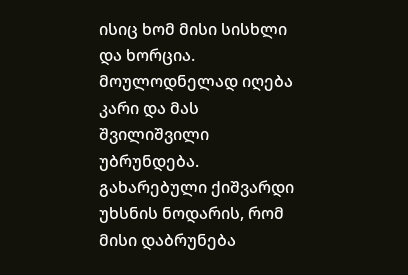ისიც ხომ მისი სისხლი და ხორცია. მოულოდნელად იღება კარი და მას შვილიშვილი უბრუნდება. გახარებული ქიშვარდი უხსნის ნოდარის, რომ მისი დაბრუნება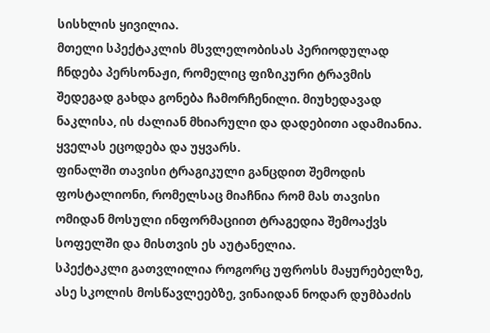სისხლის ყივილია.
მთელი სპექტაკლის მსვლელობისას პერიოდულად ჩნდება პერსონაჟი, რომელიც ფიზიკური ტრავმის შედეგად გახდა გონება ჩამორჩენილი. მიუხედავად ნაკლისა, ის ძალიან მხიარული და დადებითი ადამიანია. ყველას ეცოდება და უყვარს.
ფინალში თავისი ტრაგიკული განცდით შემოდის ფოსტალიონი, რომელსაც მიაჩნია რომ მას თავისი ომიდან მოსული ინფორმაციით ტრაგედია შემოაქვს სოფელში და მისთვის ეს აუტანელია.
სპექტაკლი გათვლილია როგორც უფროსს მაყურებელზე, ასე სკოლის მოსწავლეებზე, ვინაიდან ნოდარ დუმბაძის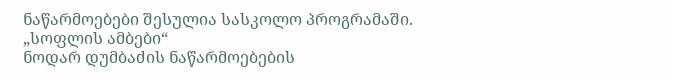ნაწარმოებები შესულია სასკოლო პროგრამაში.
„სოფლის ამბები“
ნოდარ დუმბაძის ნაწარმოებების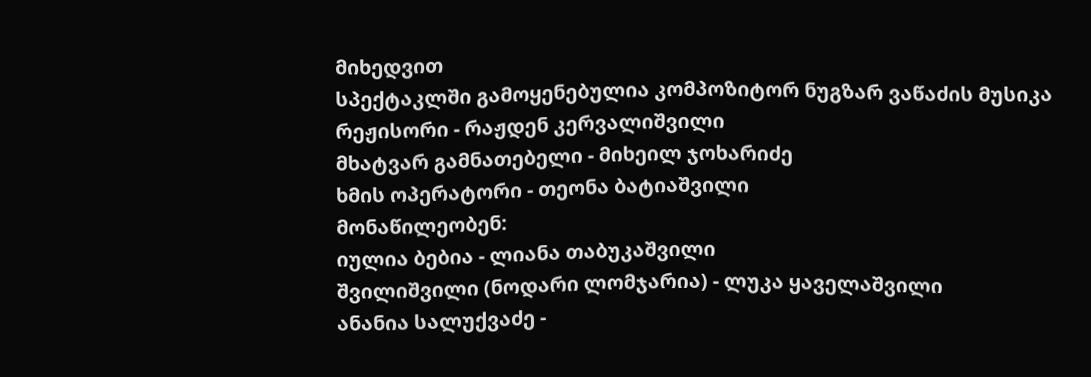მიხედვით
სპექტაკლში გამოყენებულია კომპოზიტორ ნუგზარ ვაწაძის მუსიკა
რეჟისორი - რაჟდენ კერვალიშვილი
მხატვარ გამნათებელი - მიხეილ ჯოხარიძე
ხმის ოპერატორი - თეონა ბატიაშვილი
მონაწილეობენ:
იულია ბებია - ლიანა თაბუკაშვილი
შვილიშვილი (ნოდარი ლომჯარია) - ლუკა ყაველაშვილი
ანანია სალუქვაძე -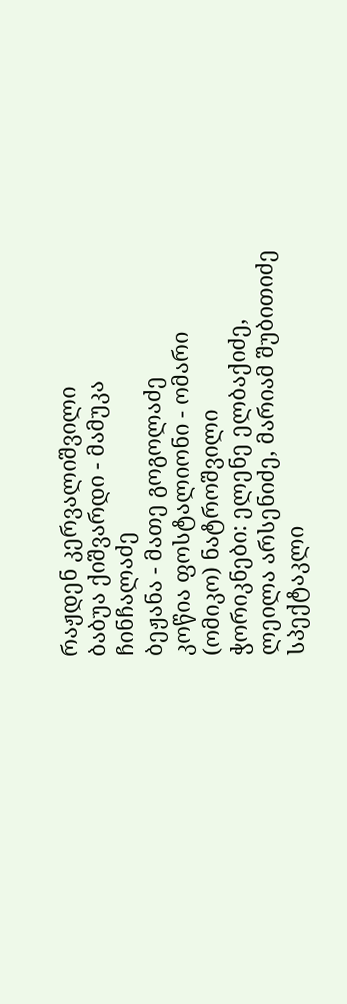რაჟდენ კერვალიშვილი
ბაბუა ქიშვარდი - მამუკა ჩინჩალაძე
ბეჟანა - მათე გოგოლაძე
კოწია ფოსტალიონი - ომარი (ომიკო) ნატროშვილი
ჭორიკნები: ელენე ელბაქიძე, ლეილა არსენიძე, მარიამ შუბითიძე
სპექტაკლი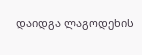დაიდგა ლაგოდეხის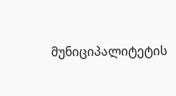მუნიციპალიტეტის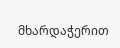მხარდაჭერით